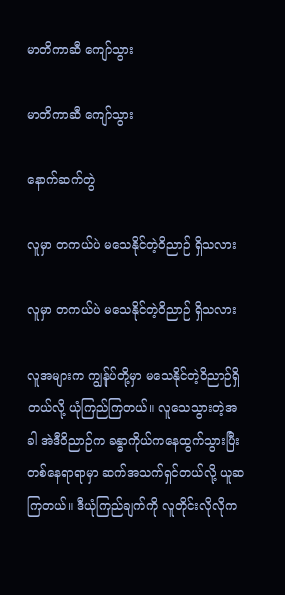မာတိကာဆီ ကျော်သွား

မာတိကာဆီ ကျော်သွား

နောက်ဆက်တွဲ

လူမှာ တကယ်ပဲ မသေနိုင်တဲ့ဝိညာဉ် ရှိသလား

လူမှာ တကယ်ပဲ မသေနိုင်တဲ့ဝိညာဉ် ရှိသလား

လူအများက ကျွန်ုပ်တို့မှာ မသေနိုင်တဲ့ဝိညာဉ်ရှိတယ်လို့ ယုံကြည်ကြတယ်။ လူသေသွားတဲ့အခါ အဲဒီဝိညာဉ်က ခန္ဓာကိုယ်ကနေထွက်သွားပြီး တစ်နေရာရာမှာ ဆက်အသက်ရှင်တယ်လို့ ယူဆကြတယ်။ ဒီယုံကြည်ချက်ကို လူတိုင်းလိုလိုက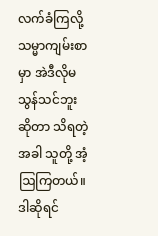လက်ခံကြလို့ သမ္မာကျမ်းစာမှာ အဲဒီလိုမသွန်သင်ဘူးဆိုတာ သိရတဲ့အခါ သူတို့ အံ့ဩကြတယ်။ ဒါဆိုရင်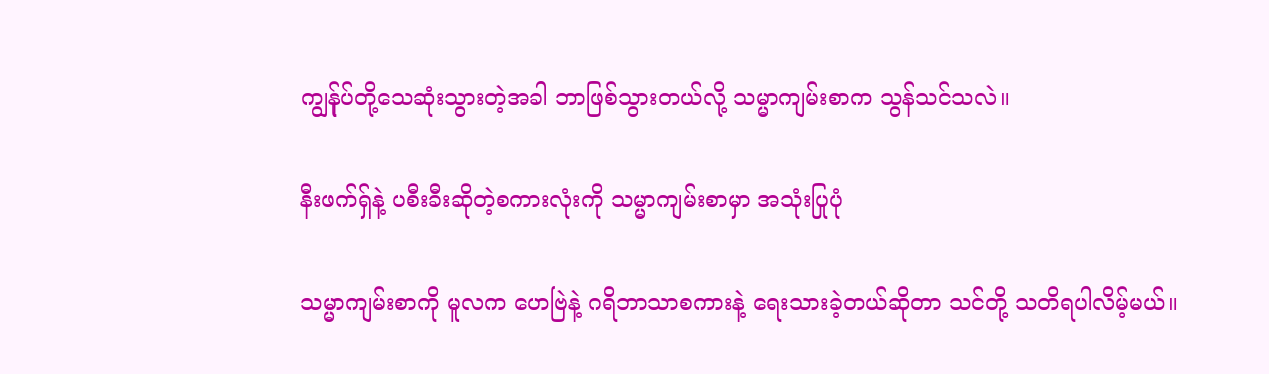ကျွန်ုပ်တို့သေဆုံးသွားတဲ့အခါ ဘာဖြစ်သွားတယ်လို့ သမ္မာကျမ်းစာက သွန်သင်သလဲ။

နီးဖက်ရှ်နဲ့ ပစီးခီးဆိုတဲ့စကားလုံးကို သမ္မာကျမ်းစာမှာ အသုံးပြုပုံ

သမ္မာကျမ်းစာကို မူလက ဟေဗြဲနဲ့ ဂရိဘာသာစကားနဲ့ ရေးသားခဲ့တယ်ဆိုတာ သင်တို့ သတိရပါလိမ့်မယ်။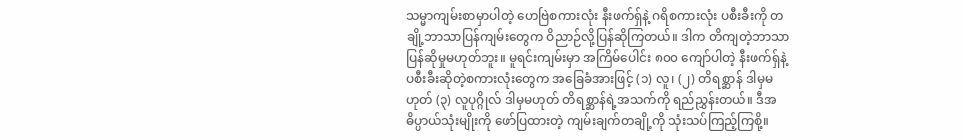သမ္မာကျမ်းစာမှာပါတဲ့ ဟေဗြဲစကားလုံး နီးဖက်ရှ်နဲ့ ဂရိစကားလုံး ပစီးခီးကို တချို့ဘာသာပြန်ကျမ်းတွေက ဝိညာဉ်လို့ပြန်ဆိုကြတယ်။ ဒါက တိကျတဲ့ဘာသာပြန်ဆိုမှုမဟုတ်ဘူး။ မူရင်းကျမ်းမှာ အကြိမ်ပေါင်း ၈၀၀ ကျော်ပါတဲ့ နီးဖက်ရှ်နဲ့ ပစီးခီးဆိုတဲ့စကားလုံးတွေက အခြေခံအားဖြင့် (၁) လူ၊ (၂) တိရစ္ဆာန် ဒါမှမဟုတ် (၃) လူပုဂ္ဂိုလ် ဒါမှမဟုတ် တိရစ္ဆာန်ရဲ့အသက်ကို ရည်ညွှန်းတယ်။ ဒီအဓိပ္ပာယ်သုံးမျိုးကို ဖော်ပြထားတဲ့ ကျမ်းချက်တချို့ကို သုံးသပ်ကြည့်ကြစို့။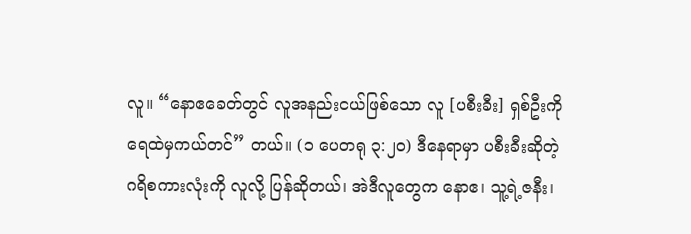လူ။ “နောဧခေတ်တွင် လူအနည်းငယ်ဖြစ်သော လူ [ပစီးခီး] ရှစ်ဦးကို ရေထဲမှကယ်တင်” တယ်။ (၁ ပေတရု ၃:၂၀) ဒီနေရာမှာ ပစီးခီးဆိုတဲ့ ဂရိစကားလုံးကို လူလို့ ပြန်ဆိုတယ်၊ အဲဒီလူတွေက နောဧ၊ သူ့ရဲ့ဇနီး၊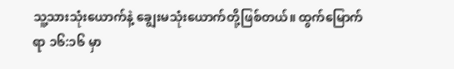သူ့သားသုံးယောက်နဲ့ ချွေးမသုံးယောက်တို့ဖြစ်တယ်။ ထွက်မြောက်ရာ ၁၆:၁၆ မှာ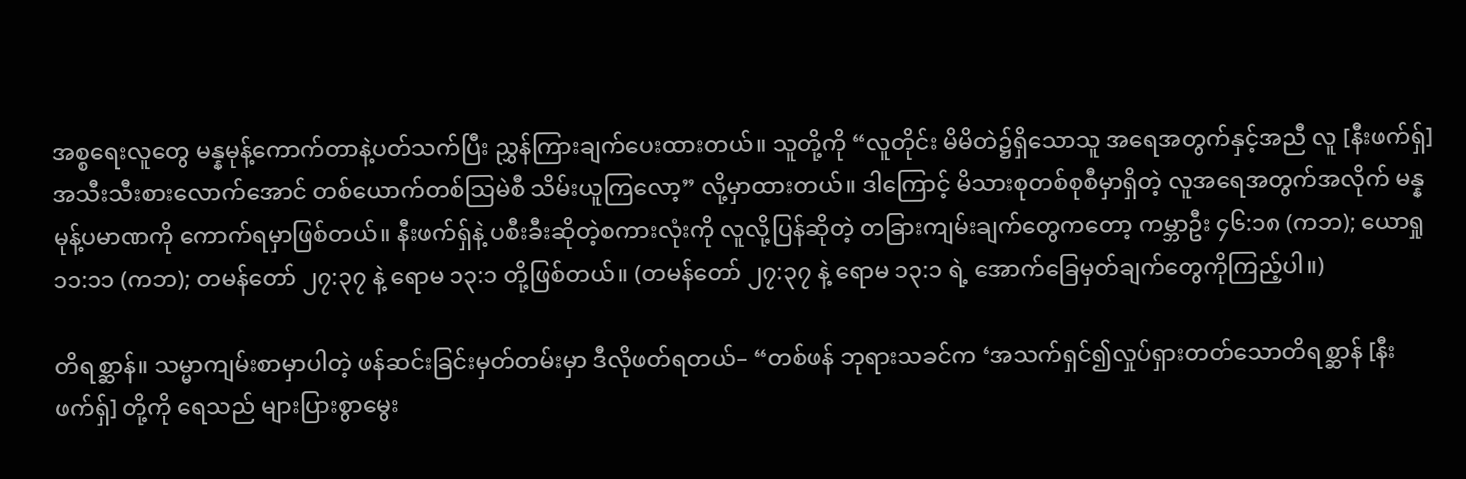အစ္စရေးလူတွေ မန္နမုန့်ကောက်တာနဲ့ပတ်သက်ပြီး ညွှန်ကြားချက်ပေးထားတယ်။ သူတို့ကို “လူတိုင်း မိမိတဲ၌ရှိသောသူ အရေအတွက်နှင့်အညီ လူ [နီးဖက်ရှ်] အသီးသီးစားလောက်အောင် တစ်ယောက်တစ်သြမဲစီ သိမ်းယူကြလော့” လို့မှာထားတယ်။ ဒါကြောင့် မိသားစုတစ်စုစီမှာရှိတဲ့ လူအရေအတွက်အလိုက် မန္နမုန့်ပမာဏကို ကောက်ရမှာဖြစ်တယ်။ နီးဖက်ရှ်နဲ့ ပစီးခီးဆိုတဲ့စကားလုံးကို လူလို့ပြန်ဆိုတဲ့ တခြားကျမ်းချက်တွေကတော့ ကမ္ဘာဦး ၄၆:၁၈ (ကဘ); ယောရှု ၁၁:၁၁ (ကဘ); တမန်တော် ၂၇:၃၇ နဲ့ ရောမ ၁၃:၁ တို့ဖြစ်တယ်။ (တမန်တော် ၂၇:၃၇ နဲ့ ရောမ ၁၃:၁ ရဲ့ အောက်ခြေမှတ်ချက်တွေကိုကြည့်ပါ။)

တိရစ္ဆာန်။ သမ္မာကျမ်းစာမှာပါတဲ့ ဖန်ဆင်းခြင်းမှတ်တမ်းမှာ ဒီလိုဖတ်ရတယ်– “တစ်ဖန် ဘုရားသခင်က ‘အသက်ရှင်၍လှုပ်ရှားတတ်သောတိရစ္ဆာန် [နီးဖက်ရှ်] တို့ကို ရေသည် များပြားစွာမွေး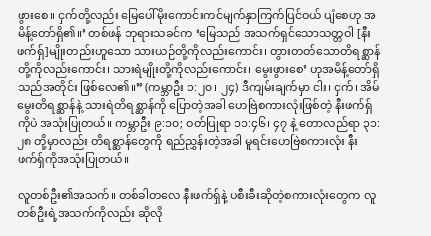ဖွားစေ။ ငှက်တို့လည်း မြေပေါ်မိုးကောင်းကင်မျက်နှာကြက်ပြင်ဝယ် ပျံစေဟု အမိန့်တော်ရှိ၏။’ တစ်ဖန် ဘုရားသခင်က ‘မြေသည် အသက်ရှင်သောသတ္တဝါ [နီးဖက်ရှ်]မျိုးတည်းဟူသော သားယဉ်တို့ကိုလည်းကောင်း၊ တွားတတ်သောတိရစ္ဆာန်တို့ကိုလည်းကောင်း၊ သားရဲမျိုးတို့ကိုလည်းကောင်း၊ မွေးဖွားစေ’ ဟုအမိန့်တော်ရှိသည်အတိုင်း ဖြစ်လေ၏။” (ကမ္ဘာဦး ၁:၂၀၊ ၂၄) ဒီကျမ်းချက်မှာ ငါး၊ ငှက်၊ အိမ်မွေးတိရစ္ဆာန်နဲ့ သားရဲတိရစ္ဆာန်ကို ပြောတဲ့အခါ ဟေဗြဲစကားလုံးဖြစ်တဲ့ နီးဖက်ရှ်ကိုပဲ အသုံးပြုတယ်။ ကမ္ဘာဦး ၉:၁၀; ဝတ်ပြုရာ ၁၁:၄၆၊ ၄၇ နဲ့ တောလည်ရာ ၃၁:၂၈ တို့မှာလည်း တိရစ္ဆာန်တွေကို ရည်ညွှန်းတဲ့အခါ မူရင်းဟေဗြဲစကားလုံး နီးဖက်ရှ်ကိုအသုံးပြုတယ်။

လူတစ်ဦး၏အသက်။ တစ်ခါတလေ နီးဖက်ရှ်နဲ့ ပစီးခီးဆိုတဲ့စကားလုံးတွေက လူတစ်ဦးရဲ့အသက်ကိုလည်း ဆိုလို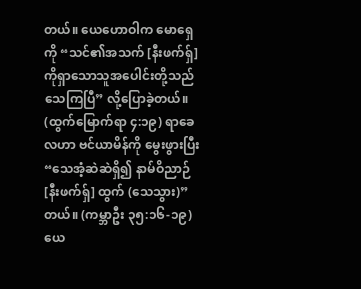တယ်။ ယေဟောဝါက မောရှေကို “သင်၏အသက် [နီးဖက်ရှ်] ကိုရှာသောသူအပေါင်းတို့သည် သေကြပြီ” လို့ပြောခဲ့တယ်။ (ထွက်မြောက်ရာ ၄:၁၉) ရာခေလဟာ ဗင်ယာမိန်ကို မွေးဖွားပြီး “သေအံ့ဆဲဆဲရှိ၍ နာမ်ဝိညာဉ် [နီးဖက်ရှ်] ထွက် (သေသွား)” တယ်။ (ကမ္ဘာဦး ၃၅:၁၆-၁၉) ယေ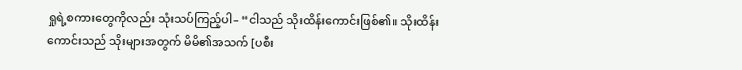ရှုရဲ့စကားတွေကိုလည်း သုံးသပ်ကြည့်ပါ– “ငါသည် သိုးထိန်းကောင်းဖြစ်၏။ သိုးထိန်းကောင်းသည် သိုးများအတွက် မိမိ၏အသက် [ပစီး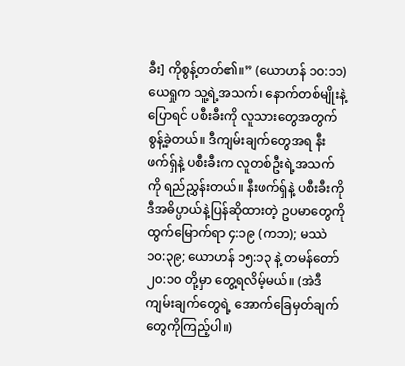ခီး] ကိုစွန့်တတ်၏။” (ယောဟန် ၁၀:၁၁) ယေရှုက သူ့ရဲ့အသက်၊ နောက်တစ်မျိုးနဲ့ပြောရင် ပစီးခီးကို လူသားတွေအတွက် စွန့်ခဲ့တယ်။ ဒီကျမ်းချက်တွေအရ နီးဖက်ရှ်နဲ့ ပစီးခီးက လူတစ်ဦးရဲ့အသက်ကို ရည်ညွှန်းတယ်။ နီးဖက်ရှ်နဲ့ ပစီးခီးကို ဒီအဓိပ္ပာယ်နဲ့ပြန်ဆိုထားတဲ့ ဥပမာတွေကို ထွက်မြောက်ရာ ၄:၁၉ (ကဘ); မဿဲ ၁၀:၃၉; ယောဟန် ၁၅:၁၃ နဲ့ တမန်တော် ၂၀:၁၀ တို့မှာ တွေ့ရလိမ့်မယ်။ (အဲဒီကျမ်းချက်တွေရဲ့ အောက်ခြေမှတ်ချက်တွေကိုကြည့်ပါ။)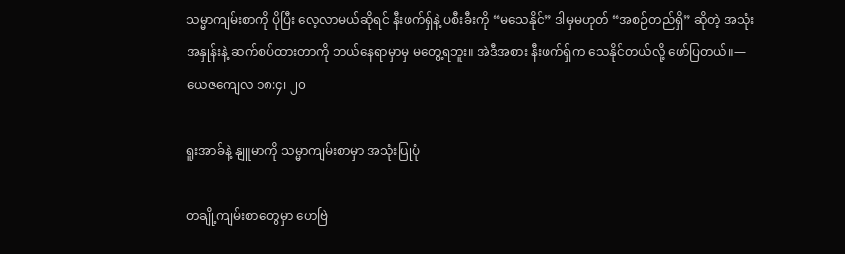သမ္မာကျမ်းစာကို ပိုပြီး လေ့လာမယ်ဆိုရင် နီးဖက်ရှ်နဲ့ ပစီးခီးကို “မသေနိုင်” ဒါမှမဟုတ် “အစဉ်တည်ရှိ” ဆိုတဲ့ အသုံးအနှုန်းနဲ့ ဆက်စပ်ထားတာကို ဘယ်နေရာမှာမှ မတွေ့ရဘူး။ အဲဒီအစား နီးဖက်ရှ်က သေနိုင်တယ်လို့ ဖော်ပြတယ်။—ယေဇကျေလ ၁၈:၄၊ ၂၀

ရူးအာခ်နဲ့ နျူမာကို သမ္မာကျမ်းစာမှာ အသုံးပြုပုံ

တချို့ကျမ်းစာတွေမှာ ဟေဗြဲ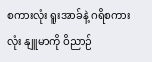စကားလုံး ရူးအာခ်နဲ့ ဂရိစကားလုံး နျူမာကို ဝိညာဉ်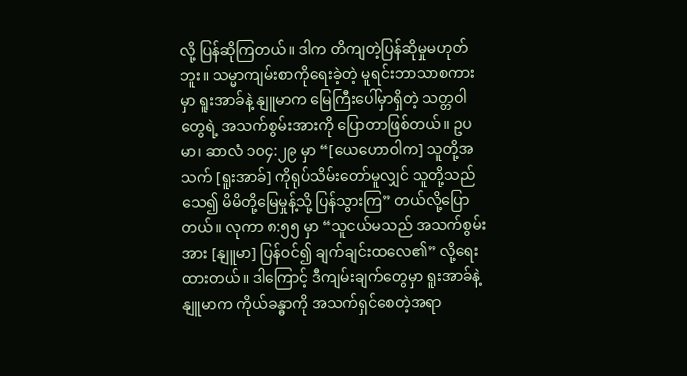လို့ ပြန်ဆိုကြတယ်။ ဒါက တိကျတဲ့ပြန်ဆိုမှုမဟုတ်ဘူး။ သမ္မာကျမ်းစာကိုရေးခဲ့တဲ့ မူရင်းဘာသာစကားမှာ ရူးအာခ်နဲ့ နျူမာက မြေကြီးပေါ်မှာရှိတဲ့ သတ္တဝါတွေရဲ့ အသက်စွမ်းအားကို ပြောတာဖြစ်တယ်။ ဥပမာ၊ ဆာလံ ၁၀၄:၂၉ မှာ “[ယေဟောဝါက] သူတို့အသက် [ရူးအာခ်] ကိုရုပ်သိမ်းတော်မူလျှင် သူတို့သည် သေ၍ မိမိတို့မြေမှုန့်သို့ ပြန်သွားကြ” တယ်လို့ပြောတယ်။ လုကာ ၈:၅၅ မှာ “သူငယ်မသည် အသက်စွမ်းအား [နျူမာ] ပြန်ဝင်၍ ချက်ချင်းထလေ၏” လို့ရေးထားတယ်။ ဒါကြောင့် ဒီကျမ်းချက်တွေမှာ ရူးအာခ်နဲ့ နျူမာက ကိုယ်ခန္ဓာကို အသက်ရှင်စေတဲ့အရာ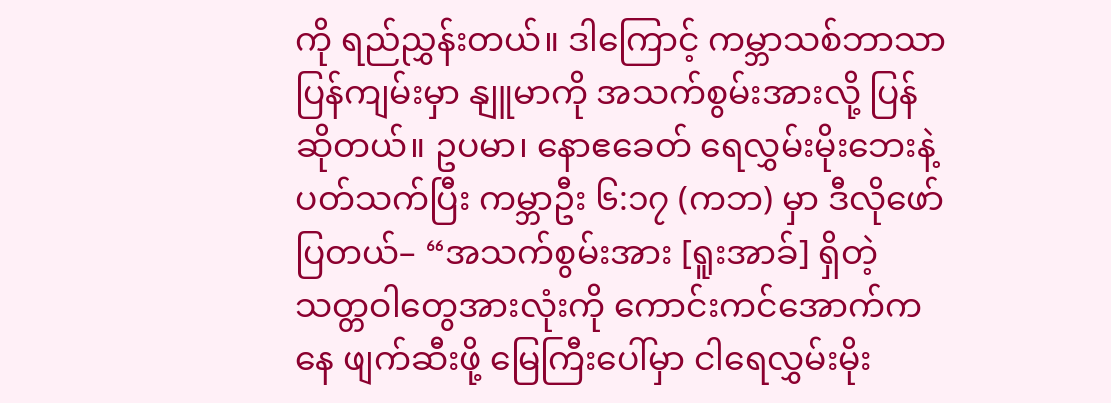ကို ရည်ညွှန်းတယ်။ ဒါကြောင့် ကမ္ဘာသစ်ဘာသာပြန်ကျမ်းမှာ နျူမာကို အသက်စွမ်းအားလို့ ပြန်ဆိုတယ်။ ဥပမာ၊ နောဧခေတ် ရေလွှမ်းမိုးဘေးနဲ့ပတ်သက်ပြီး ကမ္ဘာဦး ၆:၁၇ (ကဘ) မှာ ဒီလိုဖော်ပြတယ်– “အသက်စွမ်းအား [ရူးအာခ်] ရှိတဲ့ သတ္တဝါတွေအားလုံးကို ကောင်းကင်အောက်ကနေ ဖျက်ဆီးဖို့ မြေကြီးပေါ်မှာ ငါရေလွှမ်းမိုး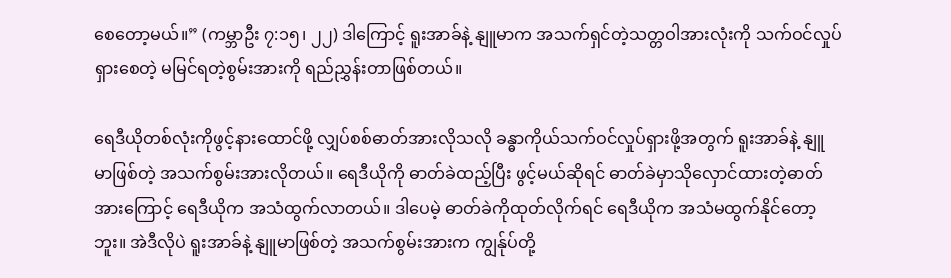စေတော့မယ်။” (ကမ္ဘာဦး ၇:၁၅၊ ၂၂) ဒါကြောင့် ရူးအာခ်နဲ့ နျူမာက အသက်ရှင်တဲ့သတ္တဝါအားလုံးကို သက်ဝင်လှုပ်ရှားစေတဲ့ မမြင်ရတဲ့စွမ်းအားကို ရည်ညွှန်းတာဖြစ်တယ်။

ရေဒီယိုတစ်လုံးကိုဖွင့်နားထောင်ဖို့ လျှပ်စစ်ဓာတ်အားလိုသလို ခန္ဓာကိုယ်သက်ဝင်လှုပ်ရှားဖို့အတွက် ရူးအာခ်နဲ့ နျူမာဖြစ်တဲ့ အသက်စွမ်းအားလိုတယ်။ ရေဒီယိုကို ဓာတ်ခဲထည့်ပြီး ဖွင့်မယ်ဆိုရင် ဓာတ်ခဲမှာသိုလှောင်ထားတဲ့ဓာတ်အားကြောင့် ရေဒီယိုက အသံထွက်လာတယ်။ ဒါပေမဲ့ ဓာတ်ခဲကိုထုတ်လိုက်ရင် ရေဒီယိုက အသံမထွက်နိုင်တော့ဘူး။ အဲဒီလိုပဲ ရူးအာခ်နဲ့ နျူမာဖြစ်တဲ့ အသက်စွမ်းအားက ကျွန်ုပ်တို့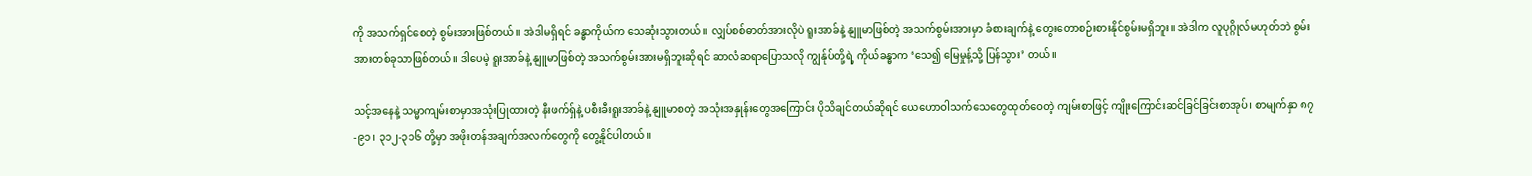ကို အသက်ရှင်စေတဲ့ စွမ်းအားဖြစ်တယ်။ အဲဒါမရှိရင် ခန္ဓာကိုယ်က သေဆုံးသွားတယ်။ လျှပ်စစ်ဓာတ်အားလိုပဲ ရူးအာခ်နဲ့ နျူမာဖြစ်တဲ့ အသက်စွမ်းအားမှာ ခံစားချက်နဲ့ တွေးတောစဉ်းစားနိုင်စွမ်းမရှိဘူး။ အဲဒါက လူပုဂ္ဂိုလ်မဟုတ်ဘဲ စွမ်းအားတစ်ခုသာဖြစ်တယ်။ ဒါပေမဲ့ ရူးအာခ်နဲ့ နျူမာဖြစ်တဲ့ အသက်စွမ်းအားမရှိဘူးဆိုရင် ဆာလံဆရာပြောသလို ကျွန်ုပ်တို့ရဲ့ ကိုယ်ခန္ဓာက ‘သေ၍ မြေမှုန့်သို့ ပြန်သွား’ တယ်။

သင့်အနေနဲ့ သမ္မာကျမ်းစာမှာအသုံးပြုထားတဲ့ နီးဖက်ရှ်နဲ့ ပစီးခီးရူးအာခ်နဲ့ နျူမာစတဲ့ အသုံးအနှုန်းတွေအကြောင်း ပိုသိချင်တယ်ဆိုရင် ယေဟောဝါသက်သေတွေထုတ်ဝေတဲ့ ကျမ်းစာဖြင့် ကျိုးကြောင်းဆင်ခြင်ခြင်းစာအုပ်၊ စာမျက်နှာ ၈၇-၉၁၊ ၃၁၂-၃၁၆ တို့မှာ အဖိုးတန်အချက်အလက်တွေကို တွေ့နိုင်ပါတယ်။